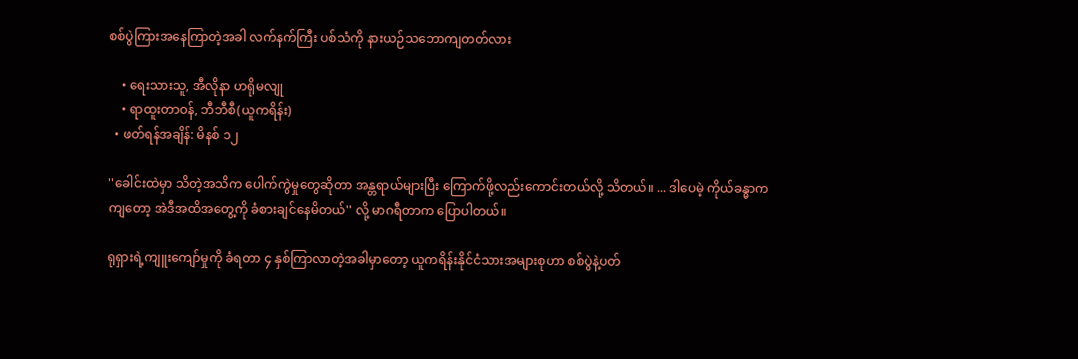စစ်ပွဲကြားအနေကြာတဲ့အခါ လက်နက်ကြီး ပစ်သံကို နားယဉ်သဘောကျတတ်လား

    • ရေးသားသူ, အီလိုနာ ဟရိုမလျု
    • ရာထူးတာဝန်, ဘီဘီစီ(ယူကရိန်း)
  • ဖတ်ရန်အချိန်: မိနစ် ၁၂

''ခေါင်းထဲမှာ သိတဲ့အသိက ပေါက်ကွဲမှုတွေဆိုတာ အန္တရာယ်များပြီး ကြောက်ဖို့လည်းကောင်းတယ်လို့ သိတယ်။ ... ဒါပေမဲ့ ကိုယ်ခန္ဓာကကျတော့ အဲဒီအထိအတွေ့ကို ခံစားချင်နေမိတယ်'' လို့ မာဂရီတာက ပြောပါတယ်။

ရုရှားရဲ့ကျူးကျော်မှုကို ခံရတာ ၄ နှစ်ကြာလာတဲ့အခါမှာတော့ ယူကရိန်းနိုင်ငံသားအများစုဟာ စစ်ပွဲနဲ့ပတ်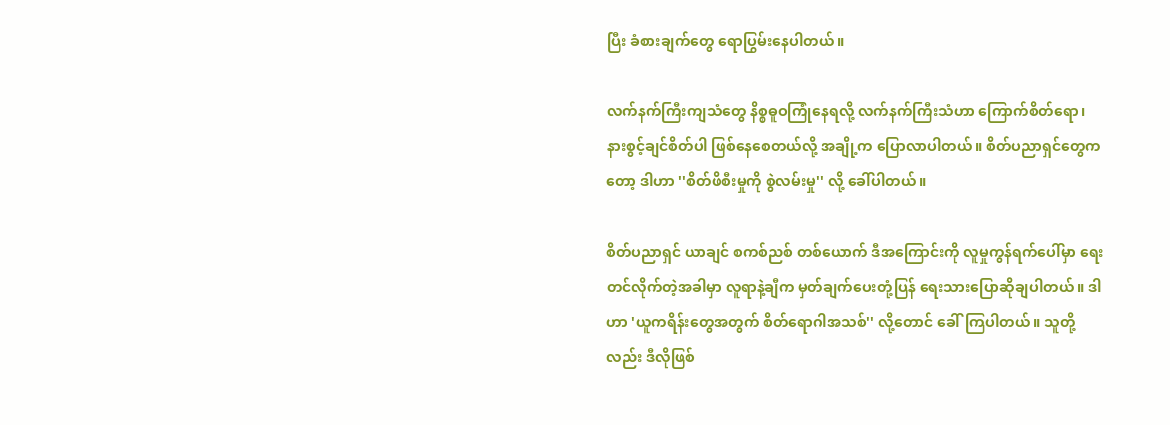ပြီး ခံစားချက်တွေ ရောပြွမ်းနေပါတယ်။

လက်နက်ကြီးကျသံတွေ နိစ္စဓူဝကြုံနေရလို့ လက်နက်ကြီးသံဟာ ကြောက်စိတ်ရော၊ နားစွင့်ချင်စိတ်ပါ ဖြစ်နေစေတယ်လို့ အချို့က ပြောလာပါတယ်။ စိတ်ပညာရှင်တွေကတော့ ဒါဟာ ''စိတ်ဖိစီးမှုကို စွဲလမ်းမှု'' လို့ ခေါ်ပါတယ်။

စိတ်ပညာရှင် ယာချင် စကစ်ညစ် တစ်ယောက် ဒီအကြောင်းကို လူမှုကွန်ရက်ပေါ်မှာ ရေးတင်လိုက်တဲ့အခါမှာ လူရာနဲ့ချီက မှတ်ချက်ပေးတုံ့ပြန် ရေးသားပြောဆိုချပါတယ်။ ဒါဟာ 'ယူကရိန်းတွေအတွက် စိတ်ရောဂါအသစ်'' လို့တောင် ခေါ်ကြပါတယ်။ သူတို့လည်း ဒီလိုဖြစ်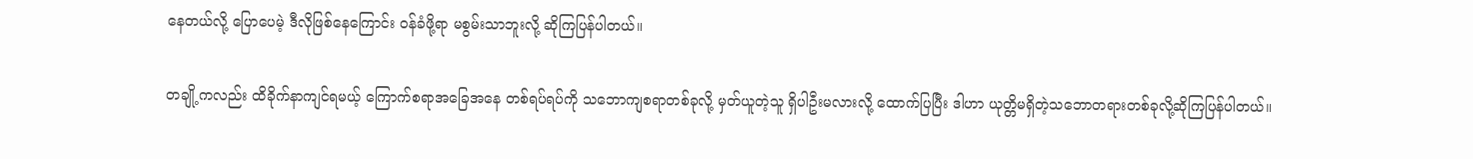နေတယ်လို့ ပြောပေမဲ့ ဒီလိုဖြစ်နေကြောင်း ဝန်ခံဖို့ရာ မစွမ်းသာဘူးလို့ ဆိုကြပြန်ပါတယ်။

တချို့ကလည်း ထိခိုက်နာကျင်ရမယ့် ကြောက်စရာအခြေအနေ တစ်ရပ်ရပ်ကို သဘောကျစရာတစ်ခုလို့ မှတ်ယူတဲ့သူ ရှိပါဦးမလားလို့ ထောက်ပြပြီး ဒါဟာ ယုတ္တိမရှိတဲ့သဘောတရားတစ်ခုလို့ဆိုကြပြန်ပါတယ်။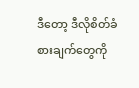ဒီတော့ ဒီလိုစိတ်ခံစားချက်တွေကို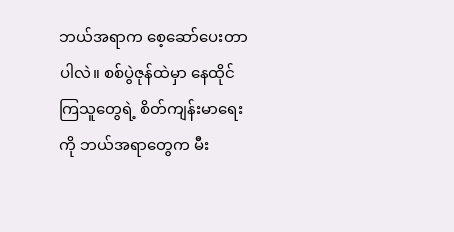ဘယ်အရာက စေ့ဆော်ပေးတာပါလဲ။ စစ်ပွဲဇုန်ထဲမှာ နေထိုင်ကြသူတွေရဲ့ စိတ်ကျန်းမာရေးကို ဘယ်အရာတွေက မီး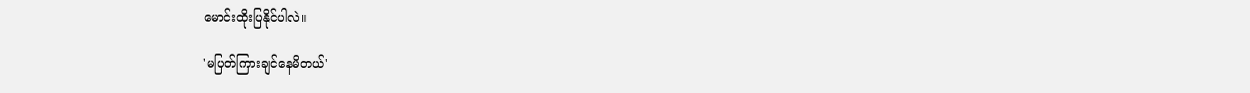မောင်းထိုးပြနိုင်ပါလဲ။

'မပြတ်ကြားချင်နေမိတယ်'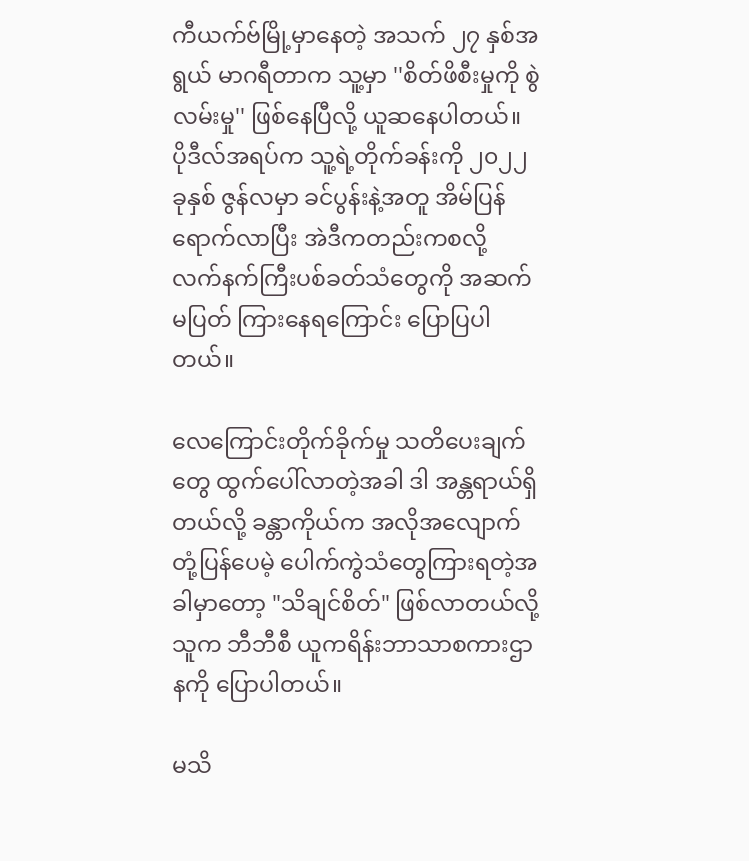ကီယက်ဗ်မြို့မှာနေတဲ့ အသက် ၂၇ နှစ်အရွယ် မာဂရီတာက သူ့မှာ ''စိတ်ဖိစီးမှုကို စွဲလမ်းမှု'' ဖြစ်နေပြီလို့ ယူဆနေပါတယ်။ ပိုဒီလ်အရပ်က သူ့ရဲ့တိုက်ခန်းကို ၂၀၂၂ ခုနှစ် ဇွန်လမှာ ခင်ပွန်းနဲ့အတူ အိမ်ပြန်ရောက်လာပြီး အဲဒီကတည်းကစလို့ လက်နက်ကြီးပစ်ခတ်သံတွေကို အဆက်မပြတ် ကြားနေရကြောင်း ပြောပြပါတယ်။

လေကြောင်းတိုက်ခိုက်မှု သတိပေးချက်တွေ ထွက်ပေါ်လာတဲ့အခါ ဒါ အန္တရာယ်ရှိတယ်လို့ ခန္တာကိုယ်က အလိုအလျောက်တုံ့ပြန်ပေမဲ့ ပေါက်ကွဲသံတွေကြားရတဲ့အခါမှာတော့ "သိချင်စိတ်" ဖြစ်လာတယ်လို့သူက ဘီဘီစီ ယူကရိန်းဘာသာစကားဌာနကို ပြောပါတယ်။

မသိ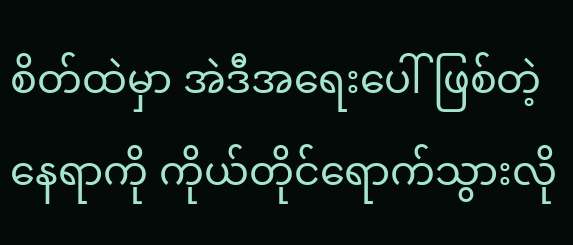စိတ်ထဲမှာ အဲဒီအရေးပေါ်ဖြစ်တဲ့နေရာကို ကိုယ်တိုင်ရောက်သွားလို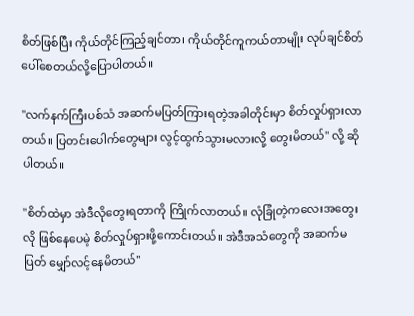စိတ်ဖြစ်ပြီး ကိုယ်တိုင်ကြည့်ချင်တာ၊ ကိုယ်တိုင်ကူကယ်တာမျိုး လုပ်ချင်စိတ်ပေါ်စေတယ်လို့ပြောပါတယ်။

"လက်နက်ကြီးပစ်သံ အဆက်မပြတ်ကြားရတဲ့အခါတိုင်းမှာ စိတ်လှုပ်ရှားလာတယ်။ ပြတင်းပေါက်တွေများ လွင့်ထွက်သွားမလားလို့ တွေးမိတယ်" လို့ ဆိုပါတယ်။

"စိတ်ထဲမှာ အဲဒီလိုတွေးရတာကို ကြိုက်လာတယ်။ လုံခြုံတဲ့ကလေးအတွေးလို ဖြစ်နေပေမဲ့ စိတ်လှုပ်ရှားဖို့ကောင်းတယ်။ အဲဒီအသံတွေကို အဆက်မပြတ် မျှော်လင့်နေမိတယ်"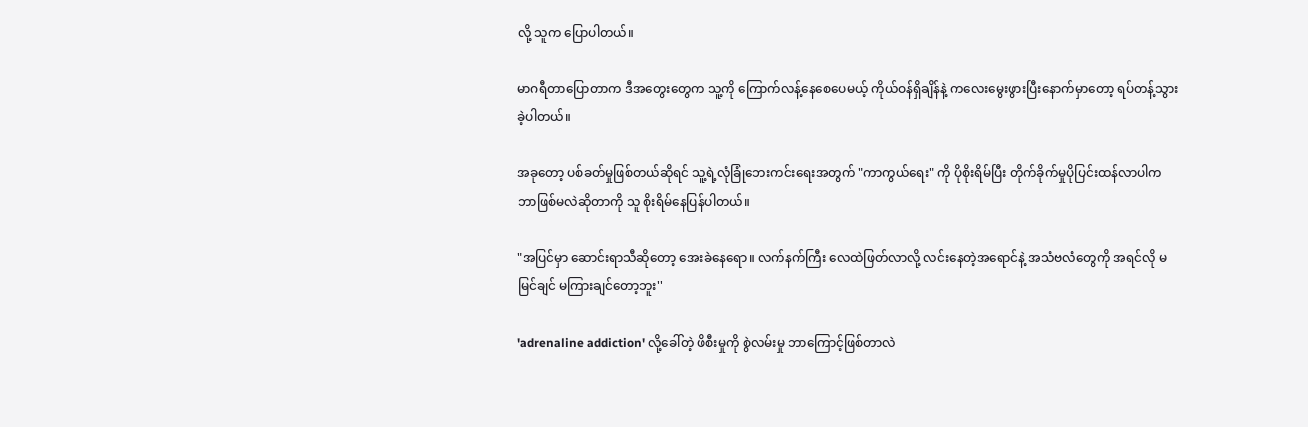လို့ သူက ပြောပါတယ်။

မာဂရီတာပြောတာက ဒီအတွေးတွေက သူ့ကို ကြောက်လန့်နေစေပေမယ့် ကိုယ်ဝန်ရှိချိန်နဲ့ ကလေးမွေးဖွားပြီးနောက်မှာတော့ ရပ်တန့်သွားခဲ့ပါတယ်။

အခုတော့ ပစ်ခတ်မှုဖြစ်တယ်ဆိုရင် သူ့ရဲ့လုံခြုံဘေးကင်းရေးအတွက် "ကာကွယ်ရေး" ကို ပိုစိုးရိမ်ပြီး တိုက်ခိုက်မှုပိုပြင်းထန်လာပါက ဘာဖြစ်မလဲဆိုတာကို သူ စိုးရိမ်နေပြန်ပါတယ်။

"အပြင်မှာ ဆောင်းရာသီဆိုတော့ အေးခဲနေရော။ လက်နက်ကြီး လေထဲဖြတ်လာလို့ လင်းနေတဲ့အရောင်နဲ့ အသံဗလံတွေကို အရင်လို မမြင်ချင် မကြားချင်တော့ဘူး''

'adrenaline addiction' လို့ခေါ်တဲ့ ဖိစီးမှုကို စွဲလမ်းမှု ဘာကြောင့်ဖြစ်တာလဲ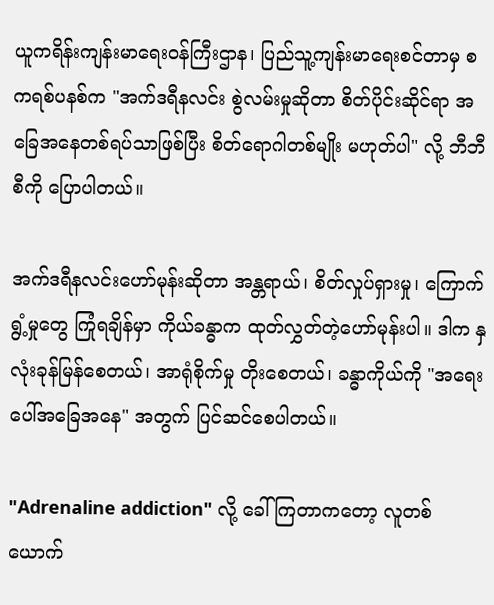ယူကရိန်းကျန်းမာရေးဝန်ကြီးဌာန၊ ပြည်သူ့ကျန်းမာရေးစင်တာမှ စကရစ်ပနစ်က "အက်ဒရီနလင်း စွဲလမ်းမှုဆိုတာ စိတ်ပိုင်းဆိုင်ရာ အခြေအနေတစ်ရပ်သာဖြစ်ပြီး စိတ်ရောဂါတစ်မျိုး မဟုတ်ပါ" လို့ ဘီဘီစီကို ပြောပါတယ်။

အက်ဒရီနလင်းဟော်မုန်းဆိုတာ အန္တရာယ်၊ စိတ်လှုပ်ရှားမှု၊ ကြောက်ရွံ့မှုတွေ ကြုံရချိန်မှာ ကိုယ်ခန္ဓာက ထုတ်လွှတ်တဲ့ဟော်မုန်းပါ။ ဒါက နှလုံးခုန်မြန်စေတယ်၊ အာရုံစိုက်မှု တိုးစေတယ်၊ ခန္ဓာကိုယ်ကို "အရေးပေါ်အခြေအနေ" အတွက် ပြင်ဆင်စေပါတယ်။

"Adrenaline addiction" လို့ ခေါ်ကြတာကတော့ လူတစ်ယောက်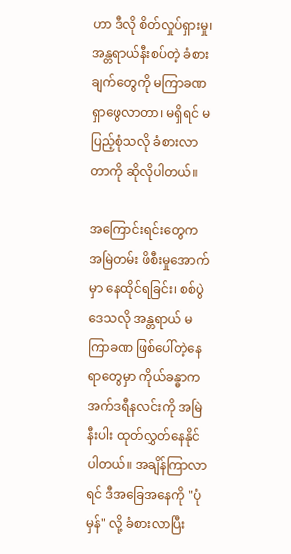ဟာ ဒီလို စိတ်လှုပ်ရှားမှု၊ အန္တရာယ်နီးစပ်တဲ့ ခံစားချက်တွေကို မကြာခဏ ရှာဖွေလာတာ၊ မရှိရင် မပြည့်စုံသလို ခံစားလာတာကို ဆိုလိုပါတယ်။

အကြောင်းရင်းတွေက အမြဲတမ်း ဖိစီးမှုအောက်မှာ နေထိုင်ရခြင်း၊ စစ်ပွဲဒေသလို အန္တရာယ် မကြာခဏ ဖြစ်ပေါ်တဲ့နေရာတွေမှာ ကိုယ်ခန္ဓာက အက်ဒရီနလင်းကို အမြဲနီးပါး ထုတ်လွှတ်နေနိုင်ပါတယ်။ အချိန်ကြာလာရင် ဒီအခြေအနေကို "ပုံမှန်" လို့ ခံစားလာပြီး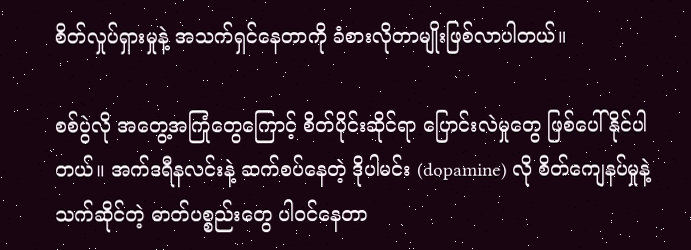စိတ်လှုပ်ရှားမှုနဲ့ အသက်ရှင်နေတာကို ခံစားလိုတာမျိုးဖြစ်လာပါတယ်။

စစ်ပွဲလို အတွေ့အကြုံတွေကြောင့် စိတ်ပိုင်းဆိုင်ရာ ပြောင်းလဲမှုတွေ ဖြစ်ပေါ်နိုင်ပါတယ်။ အက်ဒရီနလင်းနဲ့ ဆက်စပ်နေတဲ့ ဒိုပါမင်း (dopamine) လို စိတ်ကျေနပ်မှုနဲ့ သက်ဆိုင်တဲ့ ဓာတ်ပစ္စည်းတွေ ပါဝင်နေတာ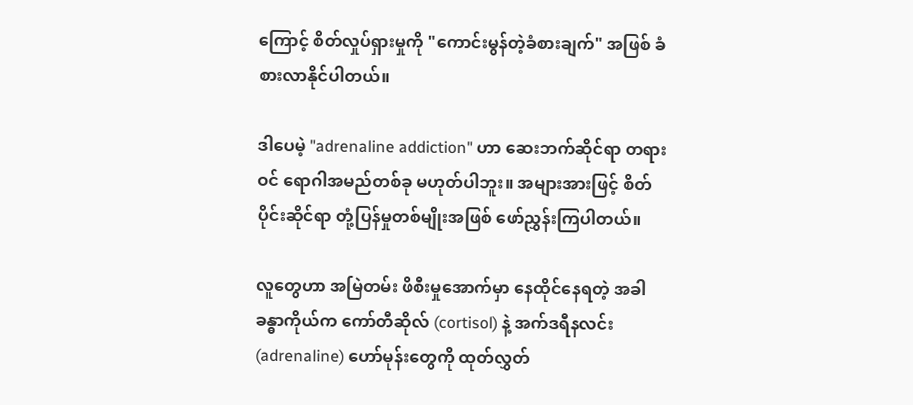ကြောင့် စိတ်လှုပ်ရှားမှုကို "ကောင်းမွန်တဲ့ခံစားချက်" အဖြစ် ခံစားလာနိုင်ပါတယ်။

ဒါပေမဲ့ "adrenaline addiction" ဟာ ဆေးဘက်ဆိုင်ရာ တရားဝင် ရောဂါအမည်တစ်ခု မဟုတ်ပါဘူး။ အများအားဖြင့် စိတ်ပိုင်းဆိုင်ရာ တုံ့ပြန်မှုတစ်မျိုးအဖြစ် ဖော်ညွှန်းကြပါတယ်။

လူတွေဟာ အမြဲတမ်း ဖိစီးမှုအောက်မှာ နေထိုင်နေရတဲ့ အခါ ခန္ဓာကိုယ်က ကော်တီဆိုလ် (cortisol) နဲ့ အက်ဒရီနလင်း (adrenaline) ဟော်မုန်းတွေကို ထုတ်လွှတ်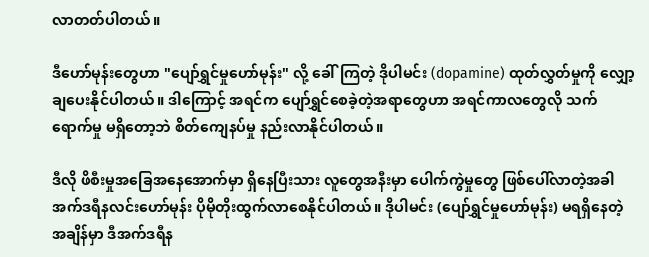လာတတ်ပါတယ်။

ဒီဟော်မုန်းတွေဟာ "ပျော်ရွှင်မှုဟော်မုန်း" လို့ ခေါ်ကြတဲ့ ဒိုပါမင်း (dopamine) ထုတ်လွှတ်မှုကို လျှော့ချပေးနိုင်ပါတယ်။ ဒါကြောင့် အရင်က ပျော်ရွှင်စေခဲ့တဲ့အရာတွေဟာ အရင်ကာလတွေလို သက်ရောက်မှု မရှိတော့ဘဲ စိတ်ကျေနပ်မှု နည်းလာနိုင်ပါတယ်။

ဒီလို ဖိစီးမှုအခြေအနေအောက်မှာ ရှိနေပြီးသား လူတွေအနီးမှာ ပေါက်ကွဲမှုတွေ ဖြစ်ပေါ်လာတဲ့အခါ အက်ဒရီနလင်းဟော်မုန်း ပိုမိုတိုးထွက်လာစေနိုင်ပါတယ်။ ဒိုပါမင်း (ပျော်ရွှင်မှုဟော်မုန်း) မရရှိနေတဲ့အချိန်မှာ ဒီအက်ဒရီန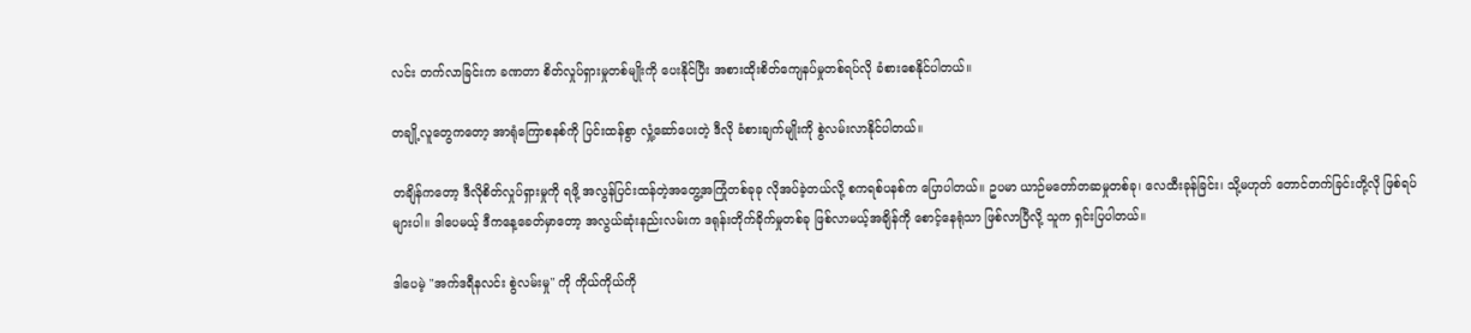လင်း တက်လာခြင်းက ခဏတာ စိတ်လှုပ်ရှားမှုတစ်မျိုးကို ပေးနိုင်ပြီး အစားထိုးစိတ်ကျေနပ်မှုတစ်ရပ်လို ခံစားစေနိုင်ပါတယ်။

တချို့လူတွေကတော့ အာရုံကြောစနစ်ကို ပြင်းထန်စွာ လှုံ့ဆော်ပေးတဲ့ ဒီလို ခံစားချက်မျိုးကို စွဲလမ်းလာနိုင်ပါတယ်။

တချိန်ကတော့ ဒီလိုစိတ်လှုပ်ရှားမှုကို ရဖို့ အလွန်ပြင်းထန်တဲ့အတွေ့အကြုံတစ်ခုခု လိုအပ်ခဲ့တယ်လို့ စကရစ်ပနစ်က ပြောပါတယ်။ ဥပမာ ယာဉ်မတော်တဆမှုတစ်ခု၊ လေထီးခုန်ခြင်း၊ သို့မဟုတ် တောင်တက်ခြင်းတို့လို ဖြစ်ရပ်များပါ။ ဒါပေမယ့် ဒီကနေ့ခေတ်မှာတော့ အလွယ်ဆုံးနည်းလမ်းက ဒရုန်းတိုက်ခိုက်မှုတစ်ခု ဖြစ်လာမယ့်အချိန်ကို စောင့်နေရုံသာ ဖြစ်လာပြီလို့ သူက ရှင်းပြပါတယ်။

ဒါပေမဲ့ "အက်ဒရီနလင်း စွဲလမ်းမှု" ကို ကိုယ်ကိုယ်ကို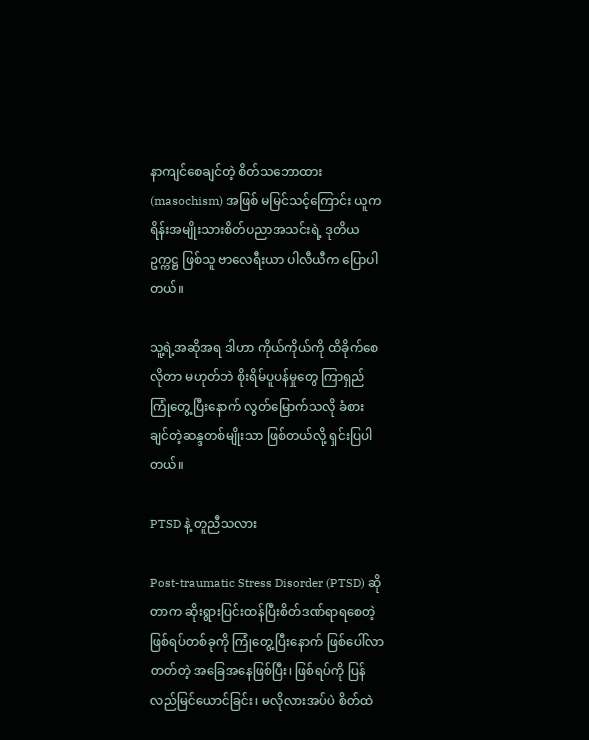နာကျင်စေချင်တဲ့ စိတ်သဘောထား (masochism) အဖြစ် မမြင်သင့်ကြောင်း ယူကရိန်းအမျိုးသားစိတ်ပညာအသင်းရဲ့ ဒုတိယဥက္ကဋ္ဌ ဖြစ်သူ ဗာလေရီးယာ ပါလီယီက ပြောပါတယ်။

သူ့ရဲ့အဆိုအရ ဒါဟာ ကိုယ်ကိုယ်ကို ထိခိုက်စေလိုတာ မဟုတ်ဘဲ စိုးရိမ်ပူပန်မှုတွေ ကြာရှည်ကြုံတွေ့ပြီးနောက် လွတ်မြောက်သလို ခံစားချင်တဲ့ဆန္ဒတစ်မျိုးသာ ဖြစ်တယ်လို့ ရှင်းပြပါတယ်။

PTSD နဲ့ တူညီသလား

Post-traumatic Stress Disorder (PTSD) ဆိုတာက ဆိုးရွားပြင်းထန်ပြီးစိတ်ဒဏ်ရာရစေတဲ့ ဖြစ်ရပ်တစ်ခုကို ကြုံတွေ့ပြီးနောက် ဖြစ်ပေါ်လာတတ်တဲ့ အခြေအနေဖြစ်ပြီး၊ ဖြစ်ရပ်ကို ပြန်လည်မြင်ယောင်ခြင်း၊ မလိုလားအပ်ပဲ စိတ်ထဲ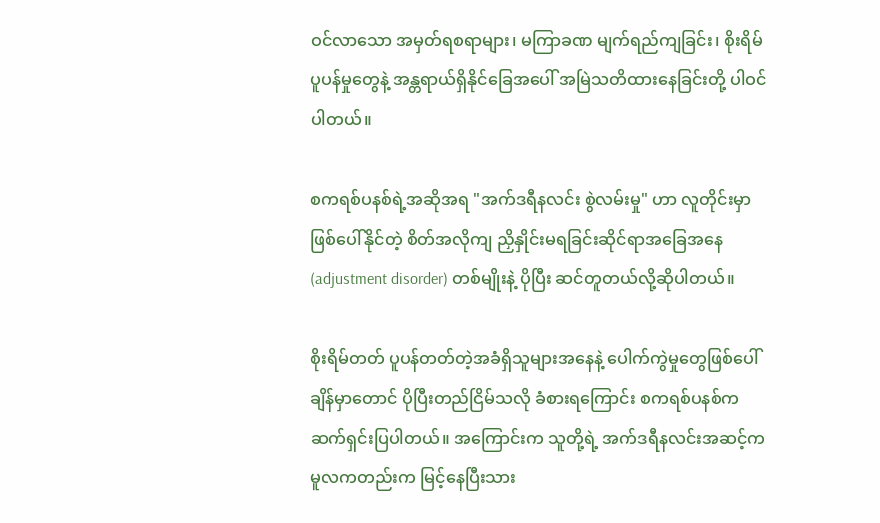ဝင်လာသော အမှတ်ရစရာများ၊ မကြာခဏ မျက်ရည်ကျခြင်း၊ စိုးရိမ်ပူပန်မှုတွေနဲ့ အန္တရာယ်ရှိနိုင်ခြေအပေါ် အမြဲသတိထားနေခြင်းတို့ ပါဝင်ပါတယ်။

စကရစ်ပနစ်ရဲ့အဆိုအရ "အက်ဒရီနလင်း စွဲလမ်းမှု" ဟာ လူတိုင်းမှာ ဖြစ်ပေါ်နိုင်တဲ့ စိတ်အလိုကျ ညှိနှိုင်းမရခြင်းဆိုင်ရာအခြေအနေ (adjustment disorder) တစ်မျိုးနဲ့ ပိုပြီး ဆင်တူတယ်လို့ဆိုပါတယ်။

စိုးရိမ်တတ် ပူပန်တတ်တဲ့အခံရှိသူများအနေနဲ့ ပေါက်ကွဲမှုတွေဖြစ်ပေါ်ချိန်မှာတောင် ပိုပြီးတည်ငြိမ်သလို ခံစားရကြောင်း စကရစ်ပနစ်က ဆက်ရှင်းပြပါတယ်။ အကြောင်းက သူတို့ရဲ့ အက်ဒရီနလင်းအဆင့်က မူလကတည်းက မြင့်နေပြီးသား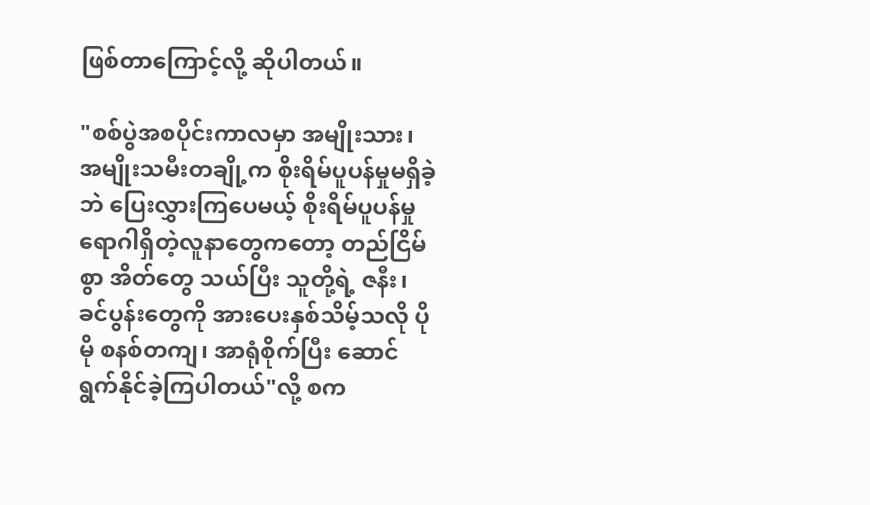ဖြစ်တာကြောင့်လို့ ဆိုပါတယ်။

"စစ်ပွဲအစပိုင်းကာလမှာ အမျိုးသား၊ အမျိုးသမီးတချို့က စိုးရိမ်ပူပန်မှုမရှိခဲ့ဘဲ ပြေးလွှားကြပေမယ့် စိုးရိမ်ပူပန်မှုရောဂါရှိတဲ့လူနာတွေကတော့ တည်ငြိမ်စွာ အိတ်တွေ သယ်ပြီး သူတို့ရဲ့ ဇနီး၊ ခင်ပွန်းတွေကို အားပေးနှစ်သိမ့်သလို ပိုမို စနစ်တကျ၊ အာရုံစိုက်ပြီး ဆောင်ရွက်နိုင်ခဲ့ကြပါတယ်"လို့ စက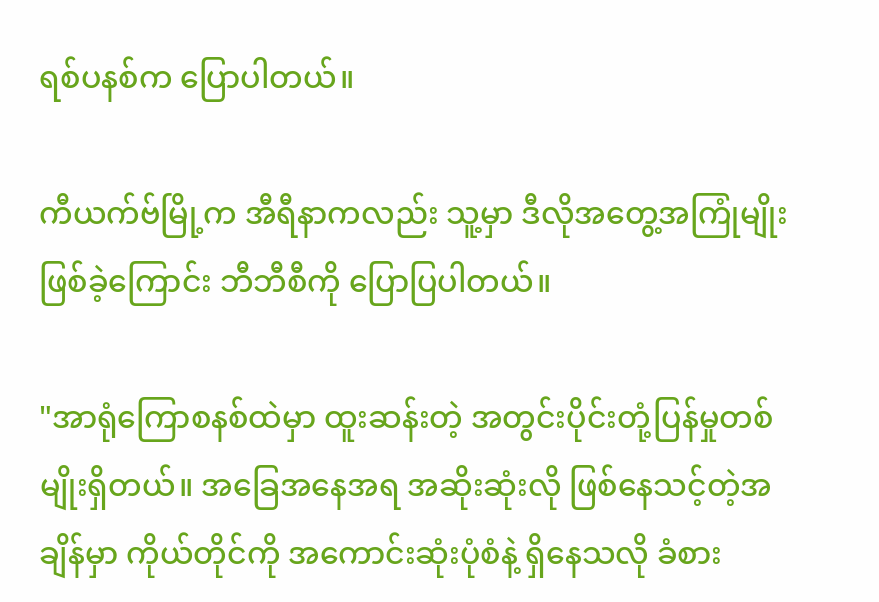ရစ်ပနစ်က ပြောပါတယ်။

ကီယက်ဗ်မြို့က အီရီနာကလည်း သူ့မှာ ဒီလိုအတွေ့အကြုံမျိုး ဖြစ်ခဲ့ကြောင်း ဘီဘီစီကို ပြောပြပါတယ်။

"အာရုံကြောစနစ်ထဲမှာ ထူးဆန်းတဲ့ အတွင်းပိုင်းတုံ့ပြန်မှုတစ်မျိုးရှိတယ်။ အခြေအနေအရ အဆိုးဆုံးလို ဖြစ်နေသင့်တဲ့အချိန်မှာ ကိုယ်တိုင်ကို အကောင်းဆုံးပုံစံနဲ့ ရှိနေသလို ခံစား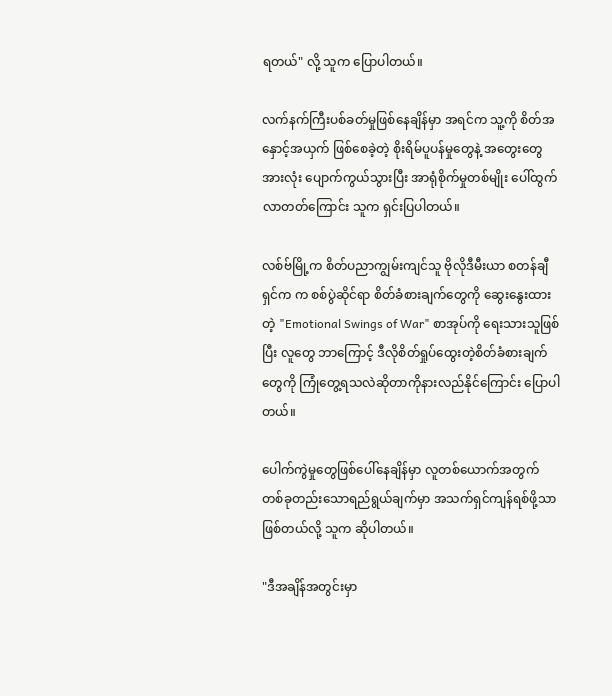ရတယ်" လို့ သူက ပြောပါတယ်။

လက်နက်ကြီးပစ်ခတ်မှုဖြစ်နေချိန်မှာ အရင်က သူ့ကို စိတ်အနှောင့်အယှက် ဖြစ်စေခဲ့တဲ့ စိုးရိမ်ပူပန်မှုတွေနဲ့ အတွေးတွေ အားလုံး ပျောက်ကွယ်သွားပြီး အာရုံစိုက်မှုတစ်မျိုး ပေါ်ထွက်လာတတ်ကြောင်း သူက ရှင်းပြပါတယ်။

လစ်ဗ်မြို့က စိတ်ပညာကျွမ်းကျင်သူ ဗိုလိုဒီမီးယာ စတန်ချီရှင်က က စစ်ပွဲဆိုင်ရာ စိတ်ခံစားချက်တွေကို ဆွေးနွေးထားတဲ့ "Emotional Swings of War" စာအုပ်ကို ရေးသားသူဖြစ်ပြီး လူတွေ ဘာကြောင့် ဒီလိုစိတ်ရှုပ်ထွေးတဲ့စိတ်ခံစားချက်တွေကို ကြုံတွေ့ရသလဲဆိုတာကိုနားလည်နိုင်ကြောင်း ပြောပါတယ်။

ပေါက်ကွဲမှုတွေဖြစ်ပေါ်နေချိန်မှာ လူတစ်ယောက်အတွက် တစ်ခုတည်းသောရည်ရွယ်ချက်မှာ အသက်ရှင်ကျန်ရစ်ဖို့သာ ဖြစ်တယ်လို့ သူက ဆိုပါတယ်။

"ဒီအချိန်အတွင်းမှာ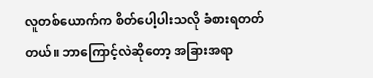လူတစ်ယောက်က စိတ်ပေါ့ပါးသလို ခံစားရတတ်တယ်။ ဘာကြောင့်လဲဆိုတော့ အခြားအရာ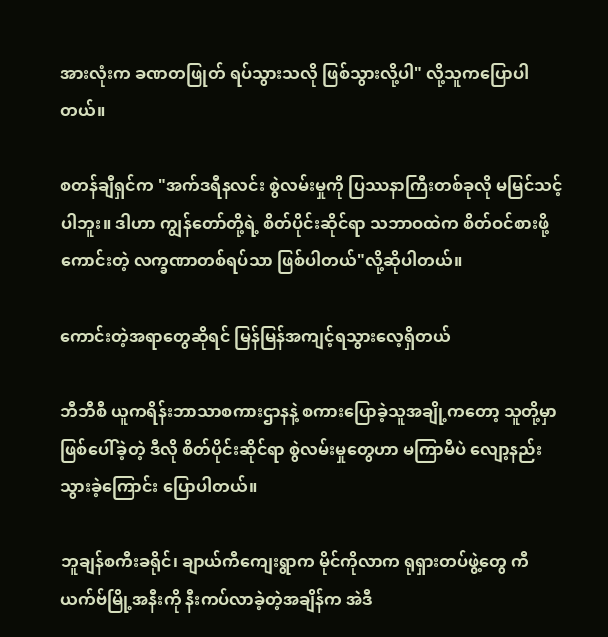အားလုံးက ခဏတဖြုတ် ရပ်သွားသလို ဖြစ်သွားလို့ပါ" လို့သူကပြောပါတယ်။

စတန်ချီရှင်က "အက်ဒရီနလင်း စွဲလမ်းမှုကို ပြဿနာကြီးတစ်ခုလို မမြင်သင့်ပါဘူး။ ဒါဟာ ကျွန်တော်တို့ရဲ့ စိတ်ပိုင်းဆိုင်ရာ သဘာဝထဲက စိတ်ဝင်စားဖို့ကောင်းတဲ့ လက္ခဏာတစ်ရပ်သာ ဖြစ်ပါတယ်"လို့ဆိုပါတယ်။

ကောင်းတဲ့အရာတွေဆိုရင် မြန်မြန်အကျင့်ရသွားလေ့ရှိတယ်

ဘီဘီစီ ယူကရိန်းဘာသာစကားဌာနနဲ့ စကားပြောခဲ့သူအချို့ကတော့ သူတို့မှာ ဖြစ်ပေါ်ခဲ့တဲ့ ဒီလို စိတ်ပိုင်းဆိုင်ရာ စွဲလမ်းမှုတွေဟာ မကြာမီပဲ လျော့နည်းသွားခဲ့ကြောင်း ပြောပါတယ်။

ဘူချန်စကီးခရိုင်၊ ချာယ်ကီကျေးရွာက မိုင်ကိုလာက ရုရှားတပ်ဖွဲ့တွေ ကီယက်ဗ်မြို့အနီးကို နီးကပ်လာခဲ့တဲ့အချိန်က အဲဒီ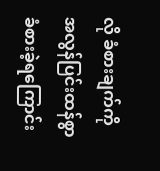လို ခံစားချက်ကို အလွန်ပြင်းထန်စွာ ခံစားခဲ့ရကြောင်း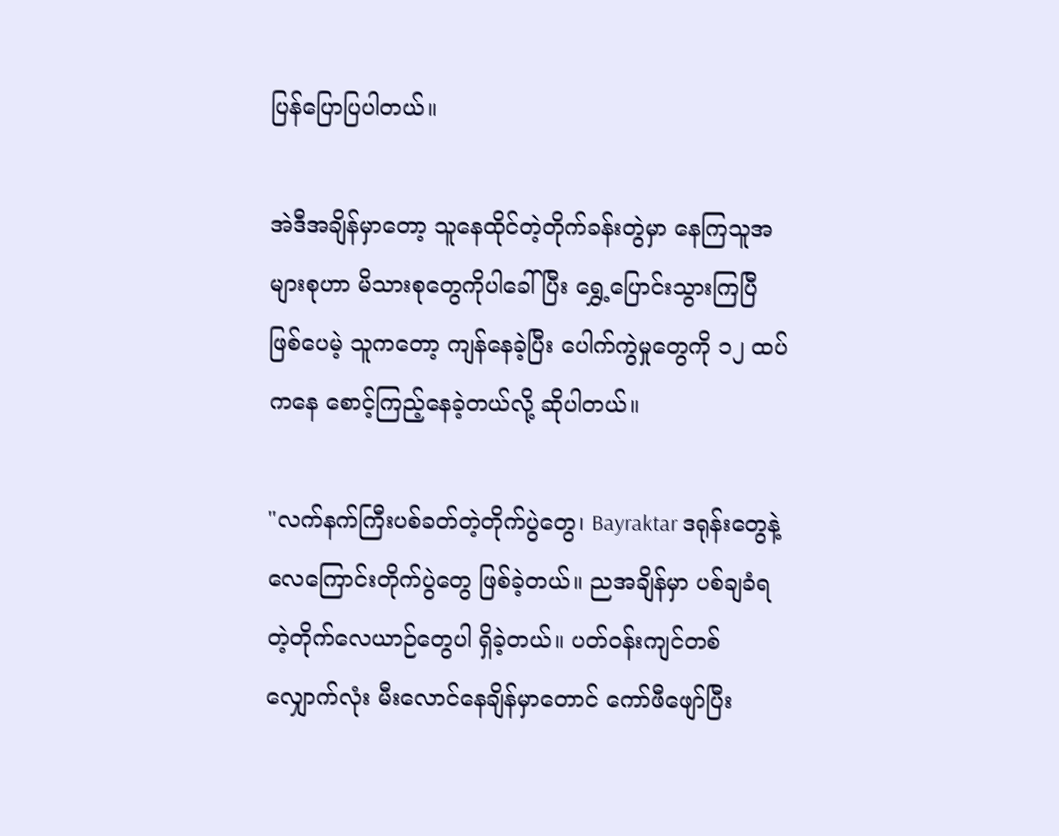ပြန်ပြောပြပါတယ်။

အဲဒီအချိန်မှာတော့ သူနေထိုင်တဲ့တိုက်ခန်းတွဲမှာ နေကြသူအများစုဟာ မိသားစုတွေကိုပါခေါ်ပြီး ရွှေ့ပြောင်းသွားကြပြီဖြစ်ပေမဲ့ သူကတော့ ကျန်နေခဲ့ပြီး ပေါက်ကွဲမှုတွေကို ၁၂ ထပ်ကနေ စောင့်ကြည့်နေခဲ့တယ်လို့ ဆိုပါတယ်။

"လက်နက်ကြီးပစ်ခတ်တဲ့တိုက်ပွဲတွေ၊ Bayraktar ဒရုန်းတွေနဲ့ လေကြောင်းတိုက်ပွဲတွေ ဖြစ်ခဲ့တယ်။ ညအချိန်မှာ ပစ်ချခံရတဲ့တိုက်လေယာဉ်တွေပါ ရှိခဲ့တယ်။ ပတ်ဝန်းကျင်တစ်လျှောက်လုံး မီးလောင်နေချိန်မှာတောင် ကော်ဖီဖျော်ပြီး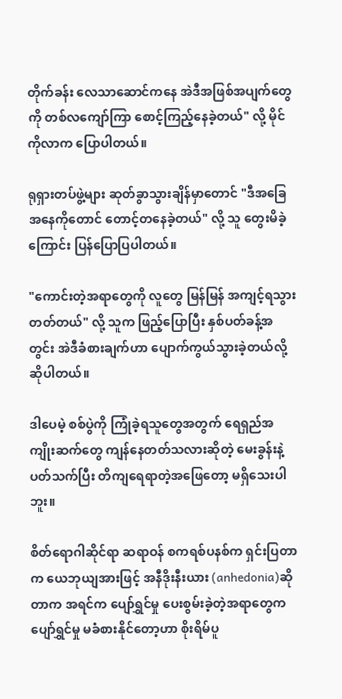တိုက်ခန်း လေသာဆောင်ကနေ အဲဒီအဖြစ်အပျက်တွေကို တစ်လကျော်ကြာ စောင့်ကြည့်နေခဲ့တယ်" လို့ မိုင်ကိုလာက ပြောပါတယ်။

ရုရှားတပ်ဖွဲ့များ ဆုတ်ခွာသွားချိန်မှာတောင် "ဒီအခြေအနေကိုတောင် တောင့်တနေခဲ့တယ်" လို့ သူ တွေးမိခဲ့ကြောင်း ပြန်ပြောပြပါတယ်။

"ကောင်းတဲ့အရာတွေကို လူတွေ မြန်မြန် အကျင့်ရသွားတတ်တယ်" လို့ သူက ဖြည့်ပြောပြီး နှစ်ပတ်ခန့်အတွင်း အဲဒီခံစားချက်ဟာ ပျောက်ကွယ်သွားခဲ့တယ်လို့ဆိုပါတယ်။

ဒါပေမဲ့ စစ်ပွဲကို ကြုံခဲ့ရသူတွေအတွက် ရေရှည်အကျိုးဆက်တွေ ကျန်နေတတ်သလားဆိုတဲ့ မေးခွန်းနဲ့ပတ်သက်ပြီး တိကျရေရာတဲ့အဖြေတော့ မရှိသေးပါဘူး။

စိတ်ရောဂါဆိုင်ရာ ဆရာဝန် စကရစ်ပနစ်က ရှင်းပြတာက ယေဘုယျအားဖြင့် အနီဒိုးနီးယား (anhedonia)ဆိုတာက အရင်က ပျော်ရွှင်မှု ပေးစွမ်းခဲ့တဲ့အရာတွေက ပျော်ရွှင်မှု မခံစားနိုင်တော့ဟာ စိုးရိမ်ပူ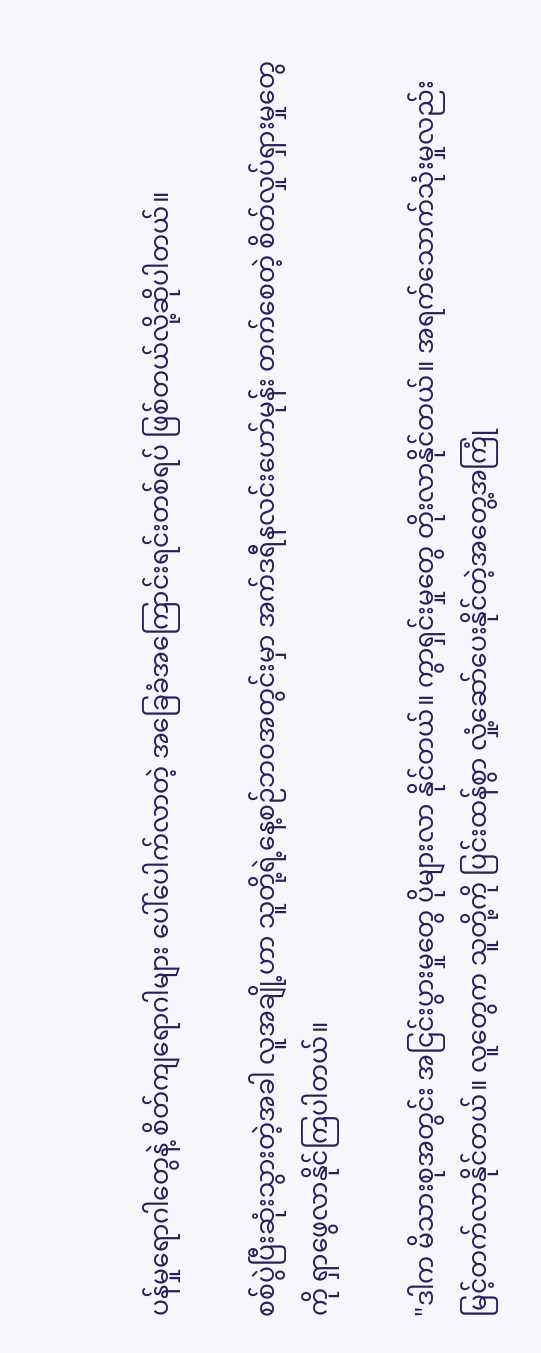ပန်မှုရောဂါတွေနဲ့ စိတ်ကျရောဂါများ ပေါ်ပေါက်လာတဲ့ အခြေခံအကြောင်းရင်းတစ်ရပ် ဖြစ်တယ်လို့ဆိုပါတယ်။

စစ်ပွဲပြီးဆုံးသွားတဲ့အခါ လူအချို့ဟာ သူတို့ရဲ့နေ့စဉ်ဘဝအတွင်းမှာ အက်ဒရီနလင်းဟော်မုန်း တက်စေတဲ့ စိတ်လှုပ်ရှားမှုတွေကို ရှာဖွေလာနိုင်ကြပါတယ်။

"ဒါက မိသားစုအတွင်း အငြင်းပွားမှုတွေ ပိုများလာ နိုင်တယ်။ ကွာရှင်းမှုတွေ တိုးလာနိုင်တယ်။ အရက်သောက်သုံးမှုလည်း မြင့်တက်လာနိုင်တယ်။ လူတွေက သူတို့ကို ပြင်းထန်စွာ လှုံ့ဆော်ပေးနိုင်တဲ့အတွေ့အကြုံ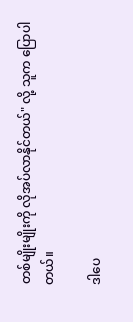တစ်မျိုးမျိုးကို လိုအပ်လာနိုင်တယ်" လို့ သူက ပြောပါတယ်။

ဒါပေ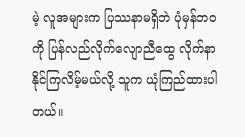မဲ့ လူအများက ပြဿနာမရှိဘဲ ပုံမှန်ဘဝကို ပြန်လည်လိုက်လျောညီထွေ လိုက်နာနိုင်ကြလိမ့်မယ်လို့ သူက ယုံကြည်ထားပါတယ်။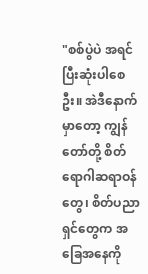"စစ်ပွဲပဲ အရင်ပြီးဆုံးပါစေဦး။ အဲဒီနောက်မှာတော့ ကျွန်တော်တို့ စိတ်ရောဂါဆရာဝန်တွေ၊ စိတ်ပညာရှင်တွေက အခြေအနေကို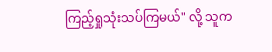ကြည့်ရှုသုံးသပ်ကြမယ်" လို့ သူက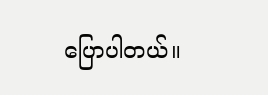ပြောပါတယ်။